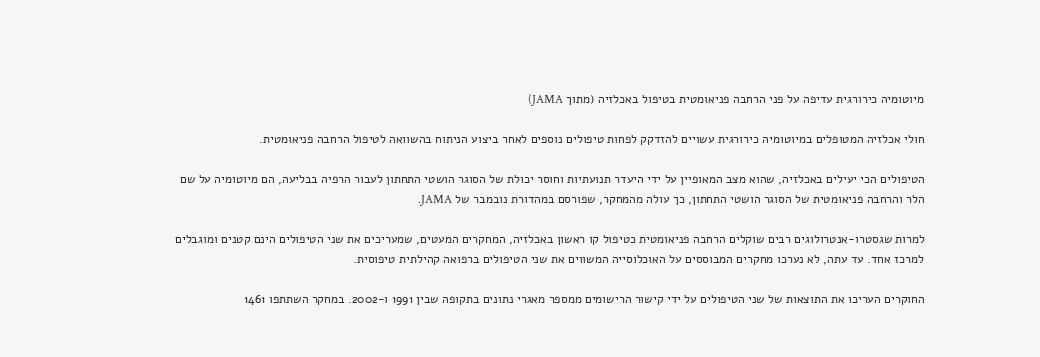מיוטומיה כירורגית עדיפה על פני הרחבה פניאומטית בטיפול באכלזיה (מתוך JAMA)

חולי אכלזיה המטופלים במיוטומיה כירורגית עשויים להזדקק לפחות טיפולים נוספים לאחר ביצוע הניתוח בהשוואה לטיפול הרחבה פניאומטית.

הטיפולים הכי יעילים באכלזיה, שהוא מצב המאופיין על ידי היעדר תנועתיות וחוסר יכולת של הסוגר הושטי התחתון לעבור הרפיה בבליעה, הם מיוטומיה על שם הלר והרחבה פניאומטית של הסוגר הושטי התחתון, כך עולה מהמחקר, שפורסם במהדורת נובמבר של JAMA.

למרות שגסטרו-אנטרולוגים רבים שוקלים הרחבה פניאומטית כטיפול קו ראשון באכלזיה, המחקרים המעטים, שמעריכים את שני הטיפולים הינם קטנים ומוגבלים למרכז אחד. עד עתה, לא נערכו מחקרים המבוססים על האוכלוסייה המשווים את שני הטיפולים ברפואה קהילתית טיפוסית.

החוקרים העריכו את התוצאות של שני הטיפולים על ידי קישור הרישומים ממספר מאגרי נתונים בתקופה שבין 1991 ו-2002. במחקר השתתפו 1461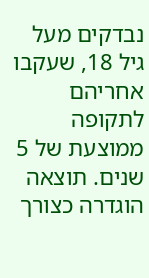נבדקים מעל גיל 18, שעקבו אחריהם לתקופה ממוצעת של 5 שנים. תוצאה הוגדרה כצורך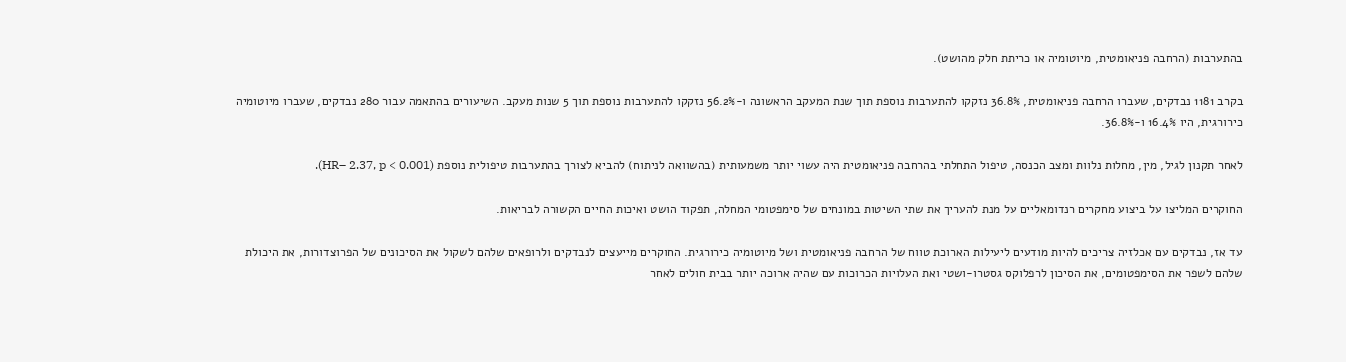בהתערבות (הרחבה פניאומטית, מיוטומיה או כריתת חלק מהושט).

בקרב 1181 נבדקים, שעברו הרחבה פניאומטית, 36.8% נזקקו להתערבות נוספת תוך שנת המעקב הראשונה ו-56.2% נזקקו להתערבות נוספת תוך 5 שנות מעקב. השיעורים בהתאמה עבור 280 נבדקים, שעברו מיוטומיה כירורגית, היו 16.4% ו-36.8%.

לאחר תקנון לגיל, מין, מחלות נלוות ומצב הכנסה, טיפול התחלתי בהרחבה פניאומטית היה עשוי יותר משמעותית (בהשוואה לניתוח) להביא לצורך בהתערבות טיפולית נוספת (HR– 2.37, p < 0.001).

החוקרים המליצו על ביצוע מחקרים רנדומאליים על מנת להעריך את שתי השיטות במונחים של סימפטומי המחלה, תפקוד הושט ואיכות החיים הקשורה לבריאות.

עד אז, נבדקים עם אכלזיה צריכים להיות מודעים ליעילות הארוכת טווח של הרחבה פניאומטית ושל מיוטומיה כירורגית. החוקרים מייעצים לנבדקים ולרופאים שלהם לשקול את הסיכונים של הפרוצדורות, את היכולת שלהם לשפר את הסימפטומים, את הסיכון לרפלוקס גסטרו-ושטי ואת העלויות הכרוכות עם שהיה ארוכה יותר בבית חולים לאחר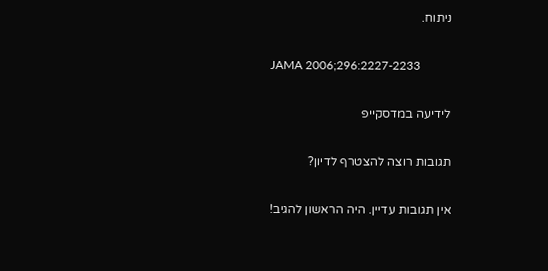ניתוח.

JAMA 2006;296:2227-2233

לידיעה במדסקייפ

תגובות רוצה להצטרף לדיון?

אין תגובות עדיין. היה הראשון להגיב!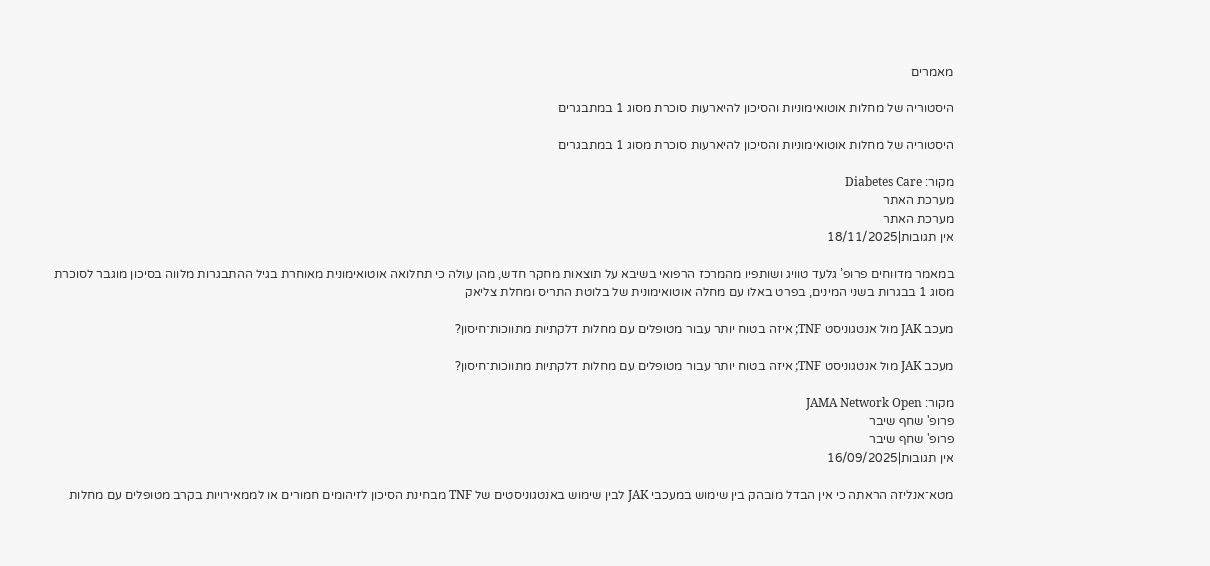מאמרים

היסטוריה של מחלות אוטואימוניות והסיכון להיארעות סוכרת מסוג 1 במתבגרים

היסטוריה של מחלות אוטואימוניות והסיכון להיארעות סוכרת מסוג 1 במתבגרים

מקור: Diabetes Care
מערכת האתר
מערכת האתר
אין תגובות|18/11/2025

במאמר מדווחים פרופ’ גלעד טוויג ושותפיו מהמרכז הרפואי בשיבא על תוצאות מחקר חדש, מהן עולה כי תחלואה אוטואימונית מאוחרת בגיל ההתבגרות מלווה בסיכון מוגבר לסוכרת מסוג 1 בבגרות בשני המינים, בפרט באלו עם מחלה אוטואימונית של בלוטת התריס ומחלת צליאק

מעכב JAK מול אנטגוניסט TNF; איזה בטוח יותר עבור מטופלים עם מחלות דלקתיות מתווכות־חיסון?

מעכב JAK מול אנטגוניסט TNF; איזה בטוח יותר עבור מטופלים עם מחלות דלקתיות מתווכות־חיסון?

מקור: JAMA Network Open
פרופ' שחף שיבר
פרופ' שחף שיבר
אין תגובות|16/09/2025

מטא־אנליזה הראתה כי אין הבדל מובהק בין שימוש במעכבי JAK לבין שימוש באנטגוניסטים של TNF מבחינת הסיכון לזיהומים חמורים או לממאירויות בקרב מטופלים עם מחלות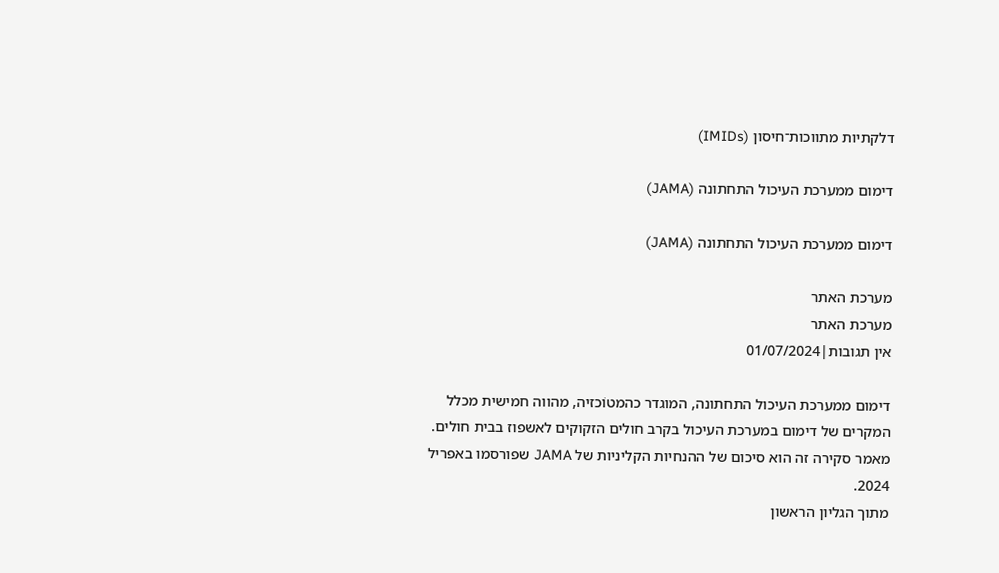דלקתיות מתווכות־חיסון (IMIDs)

דימום ממערכת העיכול התחתונה (JAMA)

דימום ממערכת העיכול התחתונה (JAMA)

מערכת האתר
מערכת האתר
אין תגובות|01/07/2024

דימום ממערכת העיכול התחתונה, המוגדר כהמטוֹכזיה, מהווה חמישית מכלל המקרים של דימום במערכת העיכול בקרב חולים הזקוקים לאשפוז בבית חולים. מאמר סקירה זה הוא סיכום של ההנחיות הקליניות של JAMA שפורסמו באפריל 2024.
מתוך הגליון הראשון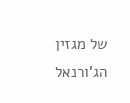של מגזין הג’ורנאל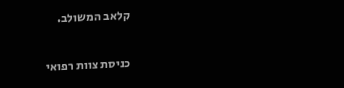קלאב המשולב.

כניסת צוות רפואי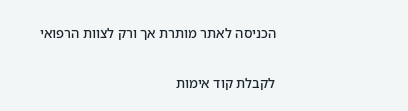הכניסה לאתר מותרת אך ורק לצוות הרפואי

לקבלת קוד אימות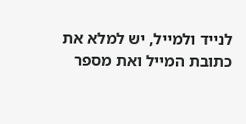לנייד ולמייל, יש למלא את כתובת המייל ואת מספר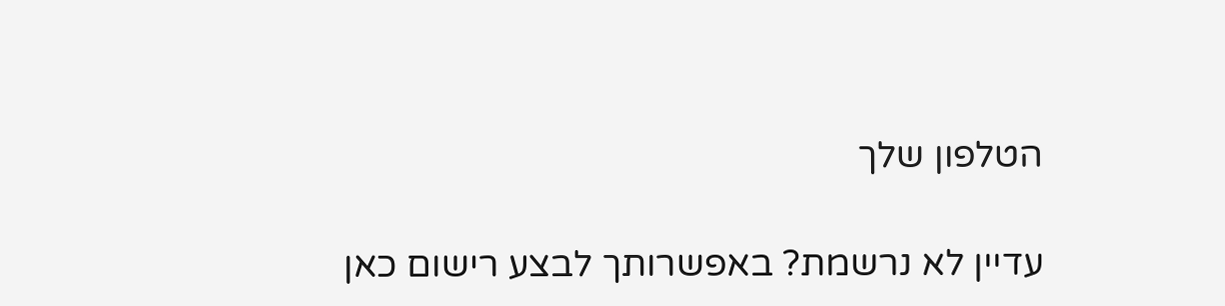הטלפון שלך

עדיין לא נרשמת? באפשרותך לבצע רישום כאן